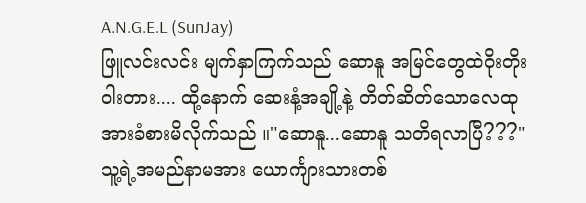A.N.G.E.L (SunJay)
ဖြူလင်းလင်း မျက်နှာကြက်သည် ဆောနူ အမြင်တွေထဲဝိုးတိုးဝါးတား.... ထို့နောက် ဆေးနံ့အချို့နဲ့ တိတ်ဆိတ်သောလေထုအားခံစားမိလိုက်သည် ။"ဆောနူ...ဆောနူ သတိရလာပြီ???"
သူ့ရဲ့အမည်နာမအား ယောင်္ကျားသားတစ်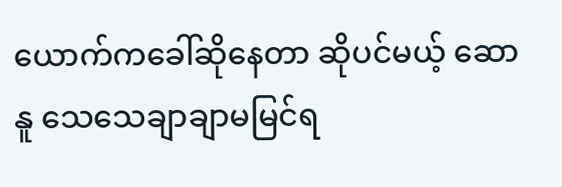ယောက်ကခေါ်ဆိုနေတာ ဆိုပင်မယ့် ဆောနူ သေသေချာချာမမြင်ရ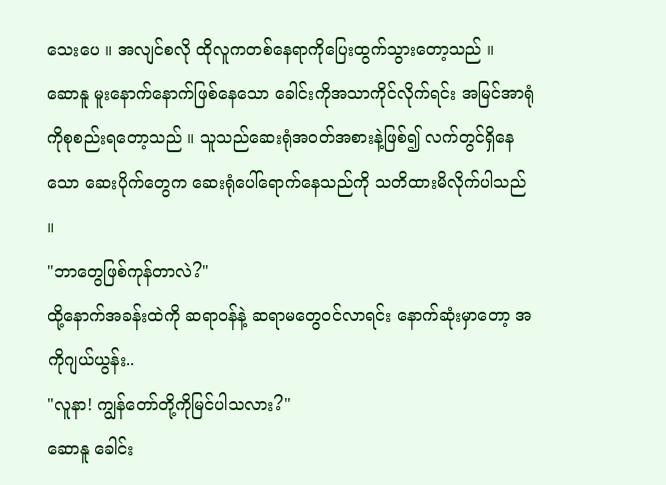သေးပေ ။ အလျင်စလို ထိုလူကတစ်နေရာကိုပြေးထွက်သွားတော့သည် ။
ဆောနူ မူးနောက်နောက်ဖြစ်နေသော ခေါင်းကိုအသာကိုင်လိုက်ရင်း အမြင်အာရုံကိုစုစည်းရတော့သည် ။ သူသည်ဆေးရုံအဝတ်အစားနဲ့ဖြစ်၍ လက်တွင်ရှိနေသော ဆေးပိုက်တွေက ဆေးရုံပေါ်ရောက်နေသည်ကို သတိထားမိလိုက်ပါသည် ။
"ဘာတွေဖြစ်ကုန်တာလဲ?"
ထို့နောက်အခန်းထဲကို ဆရာဝန်နဲ့ ဆရာမတွေဝင်လာရင်း နောက်ဆုံးမှာတော့ အကိုဂျယ်ယွန်း..
"လူနာ! ကျွန်တော်တို့ကိုမြင်ပါသလား?"
ဆောနူ ခေါင်း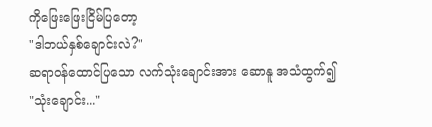ကိုဖြေးဖြေးငြိမ်ပြတော့
"ဒါဘယ်နှစ်ချောင်းလဲ?"
ဆရာဝန်ထောင်ပြသော လက်သုံးချောင်းအား ဆောနူ အသံထွက်၍
"သုံးချောင်း..."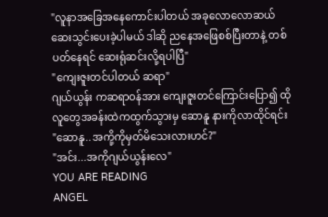"လူနာအခြေအနေကောင်းပါတယ် အခုလောလောဆယ် ဆေးသွင်းပေးခဲ့ပါမယ် ဒါဆို ညနေအဖြေစစ်ပြီးတာနဲ့ တစ်ပတ်နေရင် ဆေးရုံဆင်းလို့ရပါပြီ"
"ကျေးဇူးတင်ပါတယ် ဆရာ"
ဂျယ်ယွန်း ကဆရာဝန်အား ကျေးဇူးတင်ကြောင်းပြော၍ ထိုလူတွေအခန်းထဲကထွက်သွားမှ ဆောနူ နားကိုလာထိုင်ရင်း
"ဆောနူ..အကို့ကိုမှတ်မိသေးလားဟင်?"
"အင်း...အကိုဂျယ်ယွန်းလေ"
YOU ARE READING
ANGEL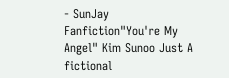- SunJay
Fanfiction"You're My Angel" Kim Sunoo Just A fictional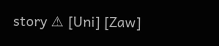story ⚠ [Uni] [Zaw]